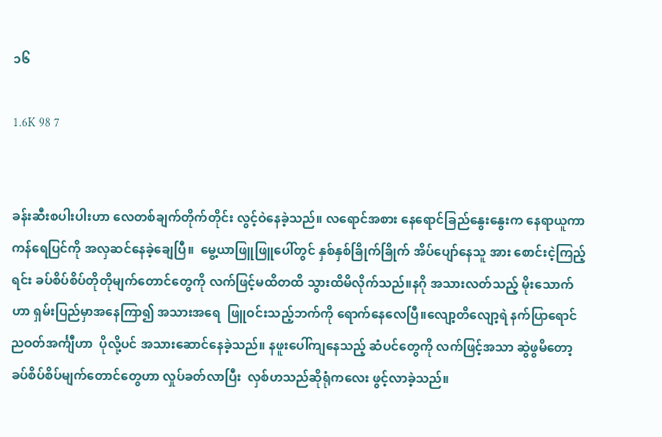၁၆

1.6K 98 7


ခန်းဆီးစပါးပါးဟာ လေတစ်ချက်တိုက်တိုင်း လွင့်ဝဲနေခဲ့သည်။ လရောင်အစား နေရောင်ခြည်နွေးနွေးက နေရာယူကာ ကန်ရေပြင်ကို အလှဆင်နေခဲ့ချေပြီ။  မွေ့ယာဖြူဖြူပေါ်တွင် နှစ်နှစ်ခြိုက်ခြိုက် အိပ်ပျော်နေသူ အား စောင်းငဲ့ကြည့်ရင်း ခပ်စိပ်စိပ်တိုတိုမျက်တောင်တွေကို လက်ဖြင့်မထိတထိ သွားထိမိလိုက်သည်။နဂို အသားလတ်သည့် မိုးသောက်ဟာ ရှမ်းပြည်မှာအနေကြာ၍ အသားအရေ  ဖြူဝင်းသည့်ဘက်ကို ရောက်နေလေပြီ။လျော့တိလျော့ရဲ နက်ပြာရောင်ညဝတ်အင်္ကျီဟာ  ပိုလို့ပင် အသားဆောင်နေခဲ့သည်။ နဖူးပေါ်ကျနေသည့် ဆံပင်တွေကို လက်ဖြင့်အသာ ဆွဲဖွမိတော့ ခပ်စိပ်စိပ်မျက်တောင်တွေဟာ လှုပ်ခတ်လာပြီး  လှစ်ဟသည်ဆိုရုံကလေး ဖွင့်လာခဲ့သည်။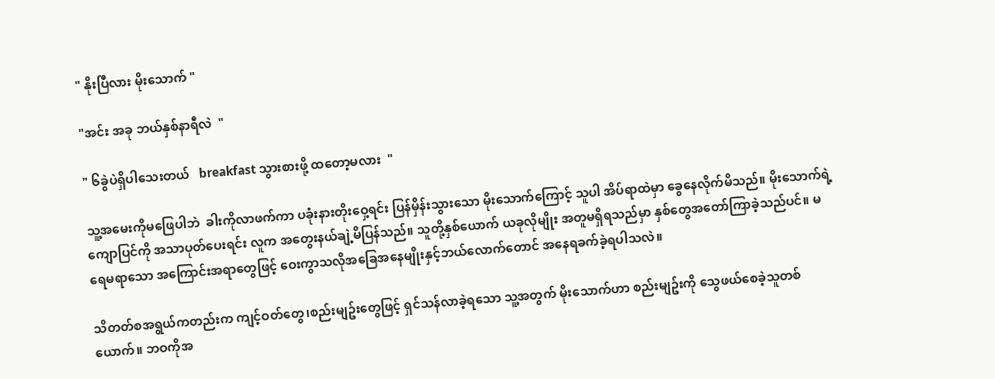" နိုးပြီလား မိုးသောက် "

"အင်း အခု ဘယ်နှစ်နာရီလဲ  "

" ၆ခွဲပဲရှိပါသေးတယ်   breakfast သွားစားဖို့ ထတော့မလား  "

သူ့အမေးကိုမဖြေပါဘဲ  ခါးကိုလာဖက်ကာ ပခုံးနားတိုးဝှေ့ရင်း ပြန်မှိန်းသွားသော မိုးသောက်ကြောင့် သူပါ အိပ်ရာထဲမှာ ခွေနေလိုက်မိသည်။ မိုးသောက်ရဲ့ ကျောပြင်ကို အသာပုတ်ပေးရင်း လူက အတွေးနယ်ချဲ့မိပြန်သည်။ သူတို့နှစ်ယောက် ယခုလိုမျိုး အတူမရှိရသည်မှာ နှစ်တွေအတော်ကြာခဲ့သည်ပင်။ မရေမရာသော အကြောင်းအရာတွေဖြင့် ဝေးကွာသလိုအခြေအနေမျိုးနှင့်ဘယ်လောက်တောင် အနေရခက်ခဲ့ရပါသလဲ။

သိတတ်စအရွယ်ကတည်းက ကျင့်ဝတ်တွေ၊စည်းမျဥ်းတွေဖြင့် ရှင်သန်လာခဲ့ရသော သူ့အတွက် မိုးသောက်ဟာ စည်းမျဥ်းကို သွေဖယ်စေခဲ့သူတစ်ယောက်။ ဘဝကိုအ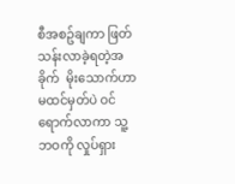စီအစဥ်ချကာ ဖြတ်သန်းလာခဲ့ရတဲ့အခိုက်  မိုးသောက်ဟာ မထင်မှတ်ပဲ ဝင်ရောက်လာကာ သူ့ဘဝကို လှုပ်ရှား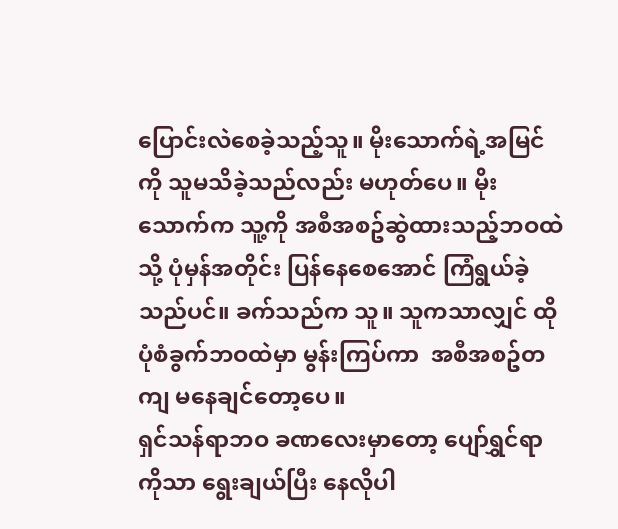ပြောင်းလဲစေခဲ့သည့်သူ။ မိုးသောက်ရဲ့အမြင်ကို သူမသိခဲ့သည်လည်း မဟုတ်ပေ။ မိုးသောက်က သူ့ကို အစီအစဥ်ဆွဲထားသည့်ဘဝထဲသို့ ပုံမှန်အတိုင်း ပြန်နေစေအောင် ကြံရွယ်ခဲ့သည်ပင်။ ခက်သည်က သူ။ သူကသာလျှင် ထိုပုံစံခွက်ဘဝထဲမှာ မွန်းကြပ်ကာ  အစီအစဥ်တကျ မနေချင်တော့ပေ။
ရှင်သန်ရာဘဝ ခဏလေးမှာတော့ ပျော်ရွှင်ရာကိုသာ ရွေးချယ်ပြီး နေလိုပါ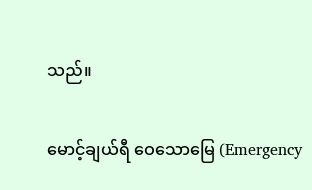သည်။

မောင့်ချယ်ရီ ဝေသောမြေ (Emergency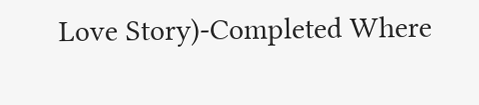Love Story)-Completed Where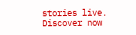stories live. Discover now